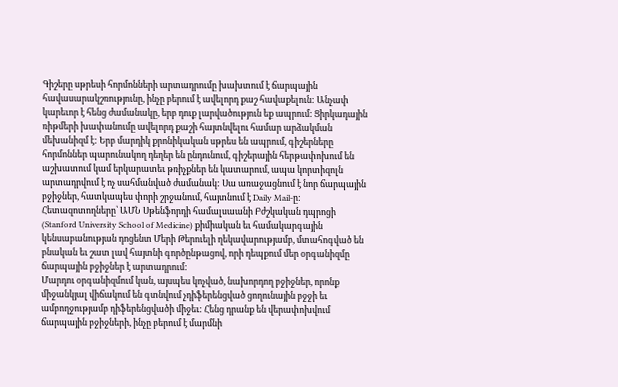Գիշերը սթրեսի հորմոնների արտադրումը խախտում է ճարպային հավասարակշռությունը, ինչը բերում է ավելորդ քաշ հավաքելուն: Անչափ կարեւոր է հենց ժամանակը, երբ դուք լարվածություն եք ապրում: Ցիրկադային ռիթմերի խափանումը ավելորդ քաշի հայտնվելու համար արձակման մեխանիզմ է: Երբ մարդիկ քրոնիկական սթրես են ապրում, գիշերները հորմոններ պարունակող դեղեր են ընդունում, գիշերային հերթափոխում են աշխատում կամ երկարատեւ թռիչքներ են կատարում, ապա կորտիզոլն արտադրվում է ոչ սահմանված ժամանակ: Սա առաջացնում է նոր ճարպային բջիջներ, հատկապես փորի շրջանում, հայտնում է Daily Mail-ը:
Հետազոտողները՝ ԱՄՆ Սթենֆորդի համալսաանի Բժշկական դպրոցի (Stanford University School of Medicine) քիմիական եւ համակարգային կենսաբանության դոցենտ Մերի Թերուելի ղեկավարությամբ, մտահոգված են բնական եւ շատ լավ հայտնի գործընթացով, որի դեպքում մեր օրգանիզմը ճարպային բջիջներ է արտադրում:
Մարդու օրգանիզմում կան, այսպես կոչված, նախորդող բջիջներ, որոնք միջանկյալ վիճակում են գտնվում չդիֆերենցված ցողունային բջջի եւ ամբողջությամբ դիֆերենցվածի միջեւ: Հենց դրանք են վերափոխվում ճարպային բջիջների, ինչը բերում է մարմնի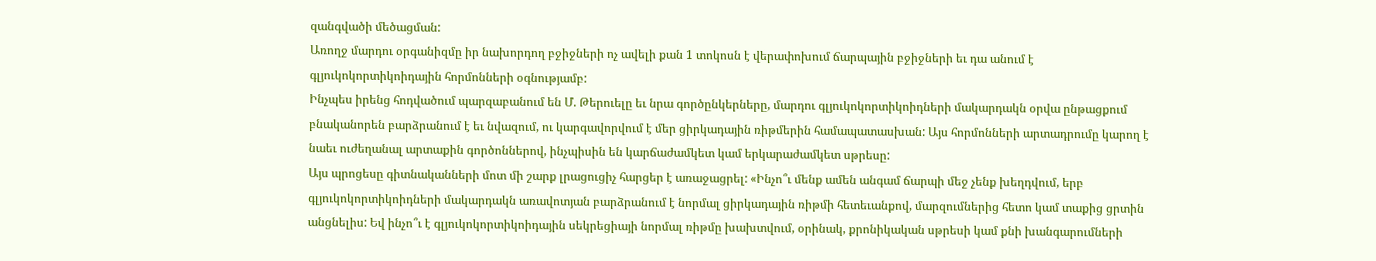զանգվածի մեծացման:
Առողջ մարդու օրգանիզմը իր նախորդող բջիջների ոչ ավելի քան 1 տոկոսն է վերափոխում ճարպային բջիջների եւ դա անում է գլյուկոկորտիկոիդային հորմոնների օգնությամբ:
Ինչպես իրենց հոդվածում պարզաբանում են Մ. Թերուելը եւ նրա գործընկերները, մարդու գլյուկոկորտիկոիդների մակարդակն օրվա ընթացքում բնականորեն բարձրանում է եւ նվազում, ու կարգավորվում է մեր ցիրկադային ռիթմերին համապատասխան: Այս հորմոնների արտադրումը կարող է նաեւ ուժեղանալ արտաքին գործոններով, ինչպիսին են կարճաժամկետ կամ երկարաժամկետ սթրեսը:
Այս պրոցեսը գիտնականների մոտ մի շարք լրացուցիչ հարցեր է առաջացրել: «Ինչո՞ւ մենք ամեն անգամ ճարպի մեջ չենք խեղդվում, երբ գլյուկոկորտիկոիդների մակարդակն առավոտյան բարձրանում է նորմալ ցիրկադային ռիթմի հետեւանքով, մարզումներից հետո կամ տաքից ցրտին անցնելիս: Եվ ինչո՞ւ է գլյուկոկորտիկոիդային սեկրեցիայի նորմալ ռիթմը խախտվում, օրինակ, քրոնիկական սթրեսի կամ քնի խանգարումների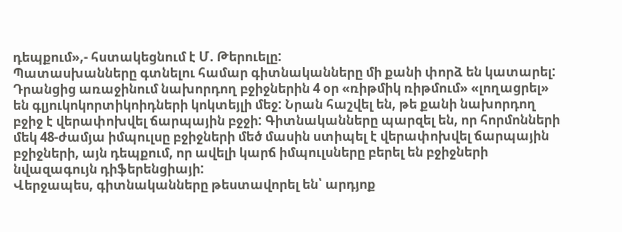դեպքում»,- հստակեցնում է Մ. Թերուելը:
Պատասխանները գտնելու համար գիտնականները մի քանի փորձ են կատարել: Դրանցից առաջինում նախորդող բջիջներին 4 օր «ռիթմիկ ռիթմում» «լողացրել» են գլյուկոկորտիկոիդների կոկտեյլի մեջ: Նրան հաշվել են, թե քանի նախորդող բջիջ է վերափոխվել ճարպային բջջի: Գիտնականները պարզել են, որ հորմոնների մեկ 48-ժամյա իմպուլսը բջիջների մեծ մասին ստիպել է վերափոխվել ճարպային բջիջների, այն դեպքում, որ ավելի կարճ իմպուլսները բերել են բջիջների նվազագույն դիֆերենցիայի:
Վերջապես, գիտնականները թեստավորել են՝ արդյոք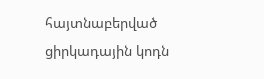հայտնաբերված ցիրկադային կոդն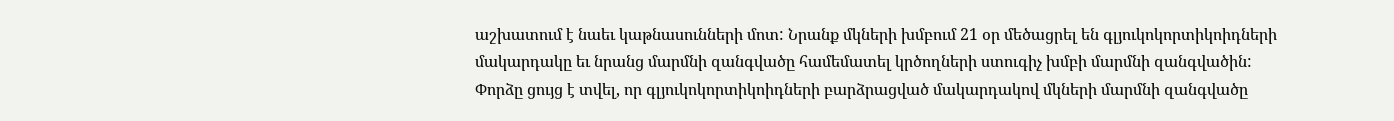աշխատում է նաեւ կաթնասունների մոտ: Նրանք մկների խմբում 21 օր մեծացրել են գլյուկոկորտիկոիդների մակարդակը եւ նրանց մարմնի զանգվածը համեմատել կրծողների ստուգիչ խմբի մարմնի զանգվածին:
Փորձը ցույց է տվել, որ գլյուկոկորտիկոիդների բարձրացված մակարդակով մկների մարմնի զանգվածը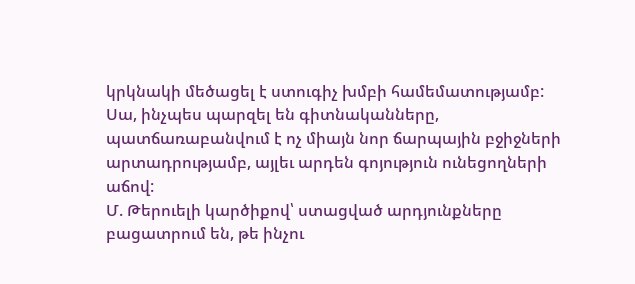կրկնակի մեծացել է ստուգիչ խմբի համեմատությամբ: Սա, ինչպես պարզել են գիտնականները, պատճառաբանվում է ոչ միայն նոր ճարպային բջիջների արտադրությամբ, այլեւ արդեն գոյություն ունեցողների աճով:
Մ. Թերուելի կարծիքով՝ ստացված արդյունքները բացատրում են, թե ինչու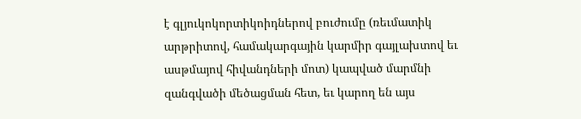է գլյուկոկորտիկոիդներով բուժումը (ռեւմատիկ արթրիտով, համակարգային կարմիր գայլախտով եւ ասթմայով հիվանդների մոտ) կապված մարմնի զանգվածի մեծացման հետ, եւ կարող են այս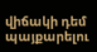վիճակի դեմ պայքարելու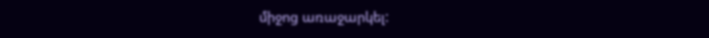միջոց առաջարկել: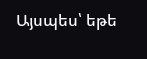Այսպես՝ եթե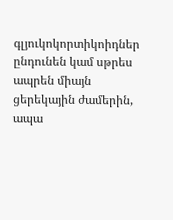գլյուկոկորտիկոիդներ ընդունեն կամ սթրես ապրեն միայն ցերեկային ժամերին, ապա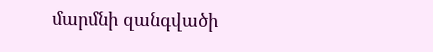մարմնի զանգվածի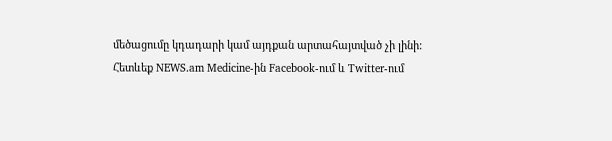մեծացումը կդադարի կամ այդքան արտահայտված չի լինի:
Հետևեք NEWS.am Medicine-ին Facebook-ում և Twitter-ում